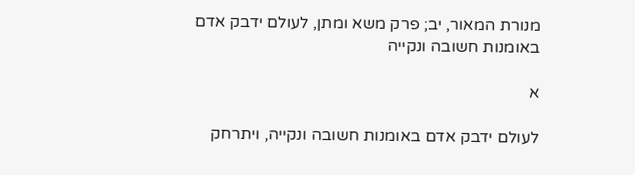מנורת המאור, יב; פרק משא ומתן, לעולם ידבק אדם באומנות חשובה ונקייה

א

לעולם ידבק אדם באומנות חשובה ונקייה, ויתרחק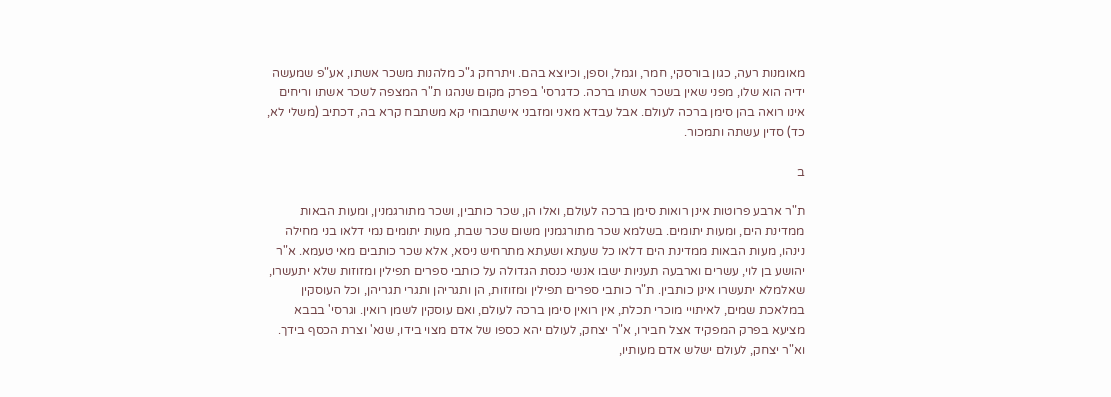מאומנות רעה, כגון בורסקי, חמר, וגמל, וספן, וכיוצא בהם. ויתרחק ג"כ מלהנות משכר אשתו, אע"פ שמעשה ידיה הוא שלו, מפני שאין בשכר אשתו ברכה. כדגרסי' בפרק מקום שנהגו ת"ר המצפה לשכר אשתו וריחים אינו רואה בהן סימן ברכה לעולם. אבל עבדא מאני ומזבני אישתבוחי קא משתבח קרא בה, דכתיב (משלי לא, כד) סדין עשתה ותמכור.

ב

ת"ר ארבע פרוטות אינן רואות סימן ברכה לעולם, ואלו הן, שכר כותבין, ושכר מתורגמנין, ומעות הבאות ממדינת הים, ומעות יתומים. בשלמא שכר מתורגמנין משום שכר שבת, מעות יתומים נמי דלאו בני מחילה נינהו, מעות הבאות ממדינת הים דלאו כל שעתא ושעתא מתרחיש ניסא, אלא שכר כותבים מאי טעמא. א"ר יהושע בן לוי, עשרים וארבעה תעניות ישבו אנשי כנסת הגדולה על כותבי ספרים תפילין ומזוזות שלא יתעשרו, שאלמלא יתעשרו אינן כותבין. ת"ר כותבי ספרים תפילין ומזוזות, הן ותגריהן ותגרי תגריהן, וכל העוסקין במלאכת שמים, לאיתויי מוכרי תכלת, אין רואין סימן ברכה לעולם, ואם עוסקין לשמן רואין. וגרסי' בבבא מציעא בפרק המפקיד אצל חבירו, א"ר יצחק, לעולם יהא כספו של אדם מצוי בידו, שנא' וצרת הכסף בידך. וא"ר יצחק, לעולם ישלש אדם מעותיו,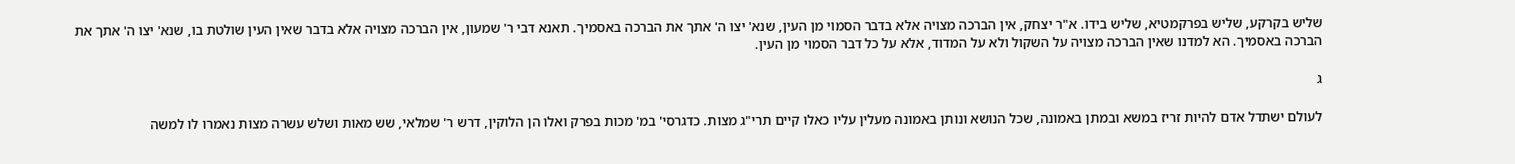שליש בקרקע, שליש בפרקמטיא, שליש בידו. א"ר יצחק, אין הברכה מצויה אלא בדבר הסמוי מן העין, שנא' יצו ה' אתך את הברכה באסמיך. תאנא דבי ר' שמעון, אין הברכה מצויה אלא בדבר שאין העין שולטת בו, שנא' יצו ה' אתך את הברכה באסמיך. הא למדנו שאין הברכה מצויה על השקול ולא על המדוד, אלא על כל דבר הסמוי מן העין.

ג

לעולם ישתדל אדם להיות זריז במשא ובמתן באמונה, שכל הנושא ונותן באמונה מעלין עליו כאלו קיים תרי"ג מצות. כדגרסי' במ' מכות בפרק ואלו הן הלוקין, דרש ר' שמלאי, שש מאות ושלש עשרה מצות נאמרו לו למשה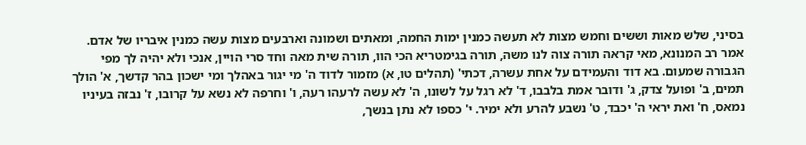בסיני, שלש מאות וששים וחמש מצות לא תעשה כמנין ימות החמה, ומאתים ושמונה וארבעים מצות עשה כמנין איבריו של אדם. אמר רב המנונא, מאי קראה תורה צוה לנו משה, תורה בגימטריא הכי הוו, תורה שית מאה וחד סרי הויין, אנכי ולא יהיה לך מפי הגבורה שמעום. בא דוד והעמידם על אחת עשרה, דכתי' (תהלים טו, א) מזמור לדוד ה' מי יגור באהלך ומי ישכון בהר קדשך, א' הולך תמים, ב' ופועל צדק, ג' ודובר אמת בלבבו, ד' לא רגל על לשונו, ה' לא עשה לרעהו רעה, ו' וחרפה לא נשא על קרובו, ז' נבזה בעיניו נמאס, ח' ואת יראי ה' יכבד, ט' נשבע להרע ולא ימיר. י' כספו לא נתן בנשך,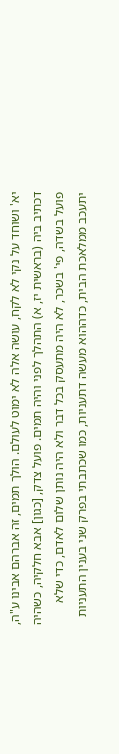יא' ושוחד על נקי לא לקח, עושה אלה לא ימוט לעולם. הולך תמים, זה אברהם אבינו ע"ה, דכתיב ביה (בראשית יז, א) התהלך לפני והיה תמים. פועל צדק, [כגון] אבא חלקיה, כשהיה פועל בשדה, פי' בשכר, לא היה מתעסק בכל דבר ולא היה נותן שלום לאדם, כדי שלא יתעכב ממלאכת הבית, כדההוא מעשה דתעניות, כמו שכתבתי בפרק שני בענין התעניות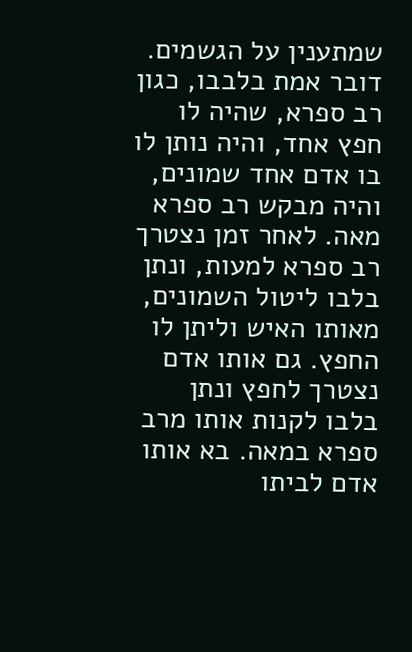שמתענין על הגשמים. דובר אמת בלבבו, כגון רב ספרא, שהיה לו חפץ אחד, והיה נותן לו בו אדם אחד שמונים, והיה מבקש רב ספרא מאה. לאחר זמן נצטרך רב ספרא למעות, ונתן בלבו ליטול השמונים, מאותו האיש וליתן לו החפץ. גם אותו אדם נצטרך לחפץ ונתן בלבו לקנות אותו מרב ספרא במאה. בא אותו אדם לביתו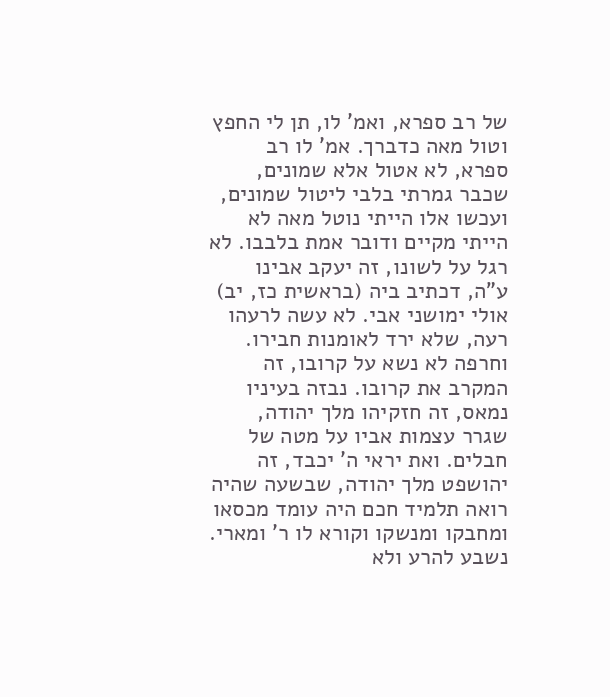של רב ספרא, ואמ' לו, תן לי החפץ וטול מאה כדברך. אמ' לו רב ספרא, לא אטול אלא שמונים, שכבר גמרתי בלבי ליטול שמונים, ועכשו אלו הייתי נוטל מאה לא הייתי מקיים ודובר אמת בלבבו. לא רגל על לשונו, זה יעקב אבינו ע"ה, דכתיב ביה (בראשית כז, יב) אולי ימושני אבי. לא עשה לרעהו רעה, שלא ירד לאומנות חבירו. וחרפה לא נשא על קרובו, זה המקרב את קרובו. נבזה בעיניו נמאס, זה חזקיהו מלך יהודה, שגרר עצמות אביו על מטה של חבלים. ואת יראי ה' יכבד, זה יהושפט מלך יהודה, שבשעה שהיה רואה תלמיד חכם היה עומד מכסאו ומחבקו ומנשקו וקורא לו ר' ומארי. נשבע להרע ולא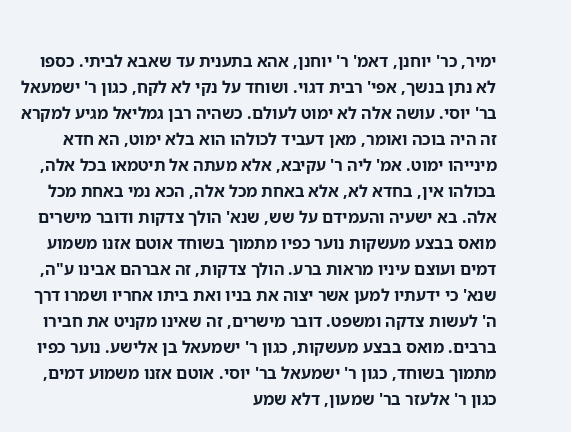ימיר, כר' יוחנן, דאמ' ר' יוחנן, אהא בתענית עד שאבא לביתי. כספו לא נתן בנשך, אפי' רבית דגוי. ושוחד על נקי לא לקח, כגון ר' ישמעאל בר' יוסי. עושה אלה לא ימוט לעולם. כשהיה רבן גמליאל מגיע למקרא זה היה בוכה ואומר, מאן דעביד לכולהו הוא בלא ימוט, הא חדא מינייהו ימוט. אמ' ליה ר' עקיבא, אלא מעתה אל תיטמאו בכל אלה, בכולהו אין, בחדא לא, אלא באחת מכל אלה, הכא נמי באחת מכל אלה. בא ישעיה והעמידם על שש, שנא' הולך צדקות ודובר מישרים מואס בבצע מעשקות נוער כפיו מתמוך בשוחד אוטם אזנו משמוע דמים ועוצם עיניו מראות ברע. הולך צדקות, זה אברהם אבינו ע"ה, שנא' כי ידעתיו למען אשר יצוה את בניו ואת ביתו אחריו ושמרו דרך ה' לעשות צדקה ומשפט. דובר מישרים, זה שאינו מקניט את חבירו ברבים. מואס בבצע מעשקות, כגון ר' ישמעאל בן אלישע. נוער כפיו מתמוך בשוחד, כגון ר' ישמעאל בר' יוסי. אוטם אזנו משמוע דמים, כגון ר' אלעזר בר' שמעון, דלא שמע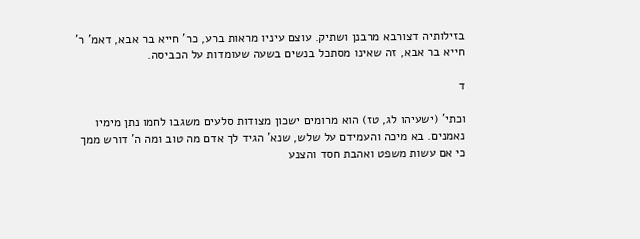בזילותיה דצורבא מרבנן ושתיק. עוצם עיניו מראות ברע, כר' חייא בר אבא, דאמ' ר' חייא בר אבא, זה שאינו מסתכל בנשים בשעה שעומדות על הכביסה.

ד

וכתי' (ישעיהו לג, טז) הוא מרומים ישכון מצודות סלעים משגבו לחמו נתן מימיו נאמנים. בא מיכה והעמידם על שלש, שנא' הגיד לך אדם מה טוב ומה ה' דורש ממך כי אם עשות משפט ואהבת חסד והצנע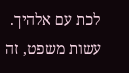לכת עם אלהיך. עשות משפט, זה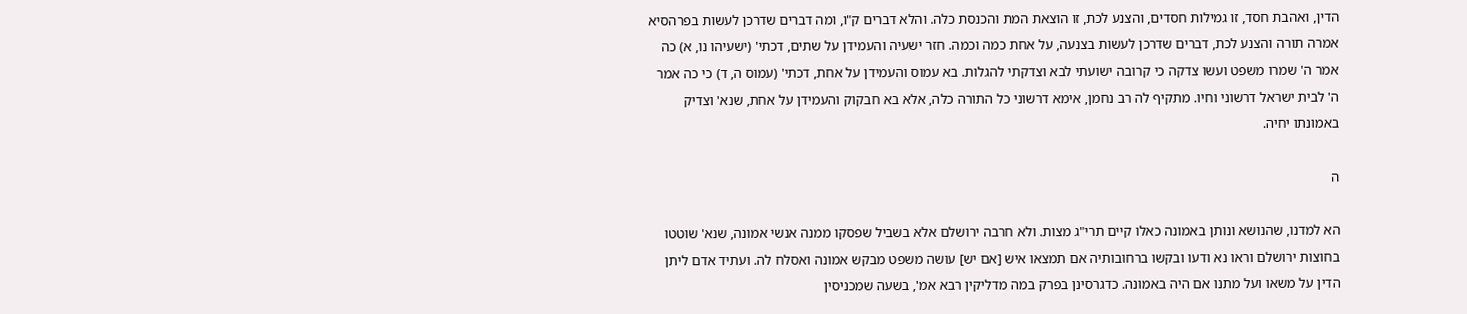הדין, ואהבת חסד, זו גמילות חסדים, והצנע לכת, זו הוצאת המת והכנסת כלה. והלא דברים ק"ו, ומה דברים שדרכן לעשות בפרהסיא אמרה תורה והצנע לכת, דברים שדרכן לעשות בצנעה, על אחת כמה וכמה. חזר ישעיה והעמידן על שתים, דכתי' (ישעיהו נו, א) כה אמר ה' שמרו משפט ועשו צדקה כי קרובה ישועתי לבא וצדקתי להגלות. בא עמוס והעמידן על אחת, דכתי' (עמוס ה, ד) כי כה אמר ה' לבית ישראל דרשוני וחיו. מתקיף לה רב נחמן, אימא דרשוני כל התורה כלה, אלא בא חבקוק והעמידן על אחת, שנא' וצדיק באמונתו יחיה.

ה

הא למדנו, שהנושא ונותן באמונה כאלו קיים תרי"ג מצות. ולא חרבה ירושלם אלא בשביל שפסקו ממנה אנשי אמונה, שנא' שוטטו בחוצות ירושלם וראו נא ודעו ובקשו ברחובותיה אם תמצאו איש [אם יש] עושה משפט מבקש אמונה ואסלח לה. ועתיד אדם ליתן הדין על משאו ועל מתנו אם היה באמונה. כדגרסינן בפרק במה מדליקין רבא אמ', בשעה שמכניסין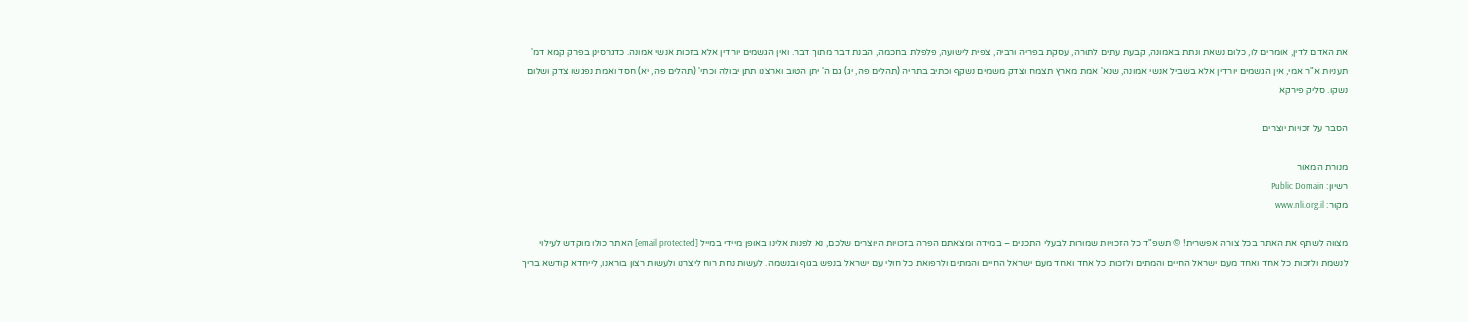את האדם לדין, אומרים לו, כלום נשאת ונתת באמונה, קבעת עתים לתורה, עסקת בפריה ורביה, צפית לישועה, פלפלת בחכמה, הבנת דבר מתוך דבר. ואין הגשמים יורדין אלא בזכות אנשי אמונה. כדגרסינן בפרק קמא דמ' תעניות א"ר אמי, אין הגשמים יורדין אלא בשביל אנשי אמונה, שנא' אמת מארץ תצמח וצדק משמים נשקף וכתיב בתריה (תהלים פה, יג) גם ה' יתן הטוב וארצנו תתן יבולה וכתי' (תהלים פה, יא) חסד ואמת נפגשו צדק ושלום נשקו. סליק פירקא

הסבר על זכויות יוצרים

מנורת המאור
רשיון: Public Domain
מקור: www.nli.org.il

מצווה לשתף את האתר בכל צורה אפשרית! © תשפ"ד כל הזכויות שמורות לבעלי התכנים – במידה ומצאתם הפרה בזכויות היוצרים שלכם, נא לפנות אלינו באופן מיידי במייל [email protected] האתר כולו מוקדש לעילוי לנשמת ולזכות כל אחד ואחד מעם ישראל החיים והמתים ולזכות כל אחד ואחד מעם ישראל החיים והמתים ולרפואת כל חולי עם ישראל בנפש בגוף ובנשמה. לעשות נחת רוח ליצרנו ולעשות רצון בוראנו, לייחדא קודשא בריך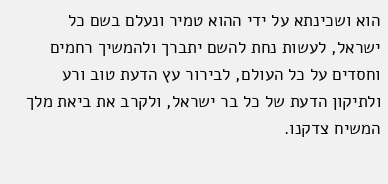הוא ושכינתא על ידי ההוא טמיר ונעלם בשם כל ישראל, לעשות נחת להשם יתברך ולהמשיך רחמים וחסדים על כל העולם, לבירור עץ הדעת טוב ורע ולתיקון הדעת של כל בר ישראל, ולקרב את ביאת מלך המשיח צדקנו.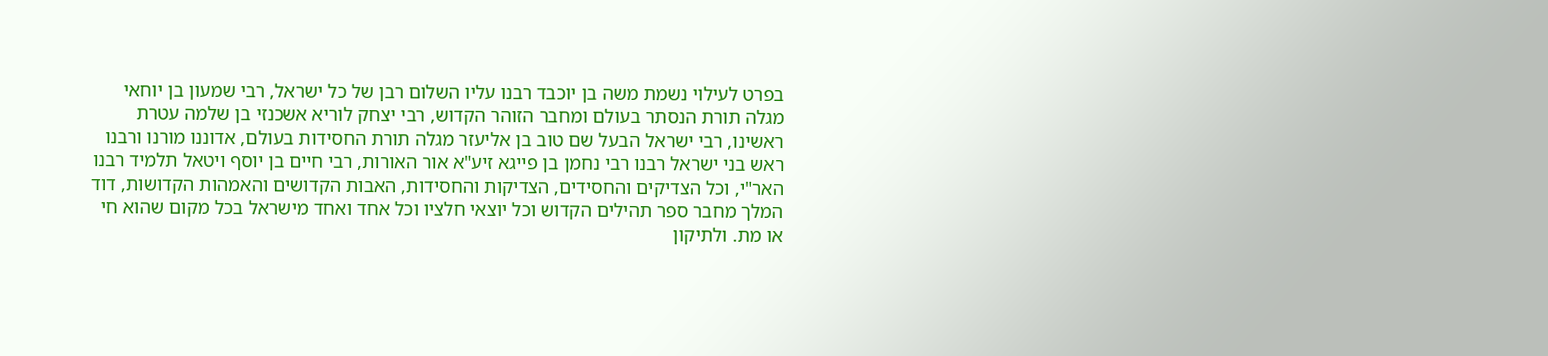בפרט לעילוי נשמת משה בן יוכבד רבנו עליו השלום רבן של כל ישראל, רבי שמעון בן יוחאי מגלה תורת הנסתר בעולם ומחבר הזוהר הקדוש, רבי יצחק לוריא אשכנזי בן שלמה עטרת ראשינו, רבי ישראל הבעל שם טוב בן אליעזר מגלה תורת החסידות בעולם, אדוננו מורנו ורבנו ראש בני ישראל רבנו רבי נחמן בן פייגא זיע"א אור האורות, רבי חיים בן יוסף ויטאל תלמיד רבנו האר"י, וכל הצדיקים והחסידים, הצדיקות והחסידות, האבות הקדושים והאמהות הקדושות, דוד המלך מחבר ספר תהילים הקדוש וכל יוצאי חלציו וכל אחד ואחד מישראל בכל מקום שהוא חי או מת. ולתיקון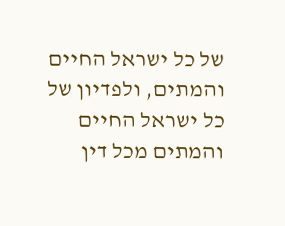של כל ישראל החיים והמתים, ולפדיון של כל ישראל החיים והמתים מכל דין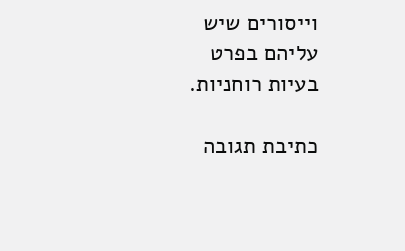וייסורים שיש עליהם בפרט בעיות רוחניות.

כתיבת תגובה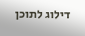דילוג לתוכן